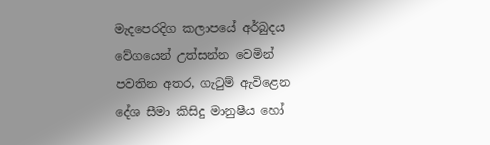මැදපෙරදිග කලාපයේ අර්බුදය වේගයෙන් උත්සන්න වෙමින් පවතින අතර, ගැටුම් ඇවිළෙන දේශ සීමා කිසිදු මානුෂීය හෝ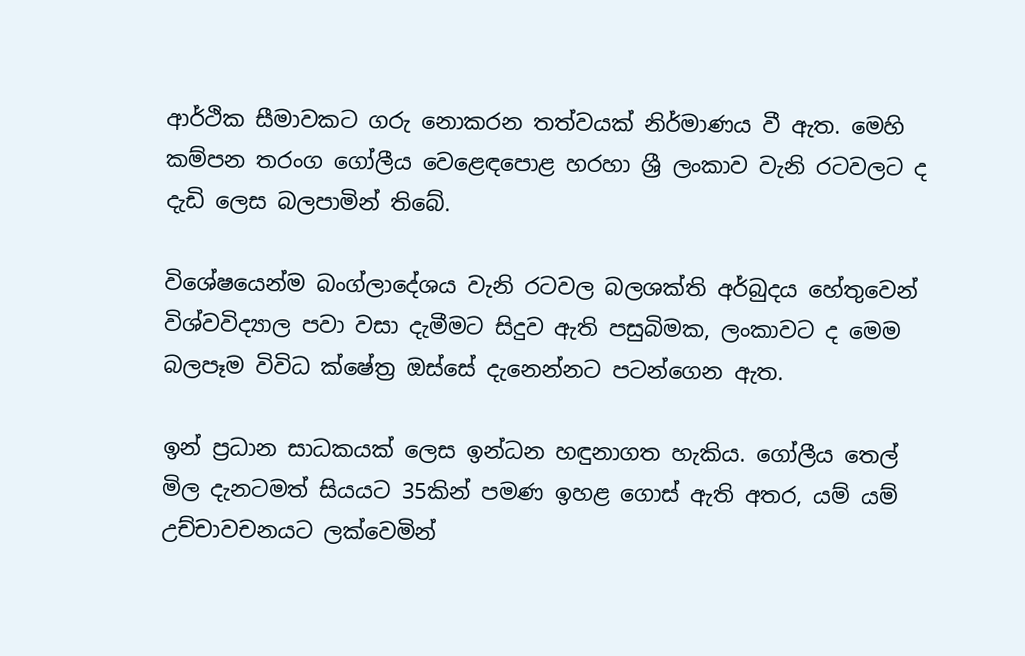ආර්ථික සීමාවකට ගරු නොකරන තත්වයක් නිර්මාණය වී ඇත. මෙහි කම්පන තරංග ගෝලීය වෙළෙඳපොළ හරහා ශ්‍රී ලංකාව වැනි රටවලට ද දැඩි ලෙස බලපාමින් තිබේ.

විශේෂයෙන්ම බංග්ලාදේශය වැනි රටවල බලශක්ති අර්බුදය හේතුවෙන් විශ්වවිද්‍යාල පවා වසා දැමීමට සිදුව ඇති පසුබිමක, ලංකාවට ද මෙම බලපෑම විවිධ ක්ෂේත්‍ර ඔස්සේ දැනෙන්නට පටන්ගෙන ඇත.

ඉන් ප්‍රධාන සාධකයක් ලෙස ඉන්ධන හඳුනාගත හැකිය. ගෝලීය තෙල් මිල දැනටමත් සියයට 35කින් පමණ ඉහළ ගොස් ඇති අතර, යම් යම් උච්චාවචනයට ලක්වෙමින්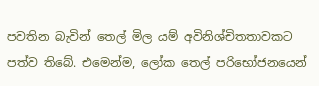පවතින බැවින් තෙල් මිල යම් අවිනිශ්චිතතාවකට පත්ව තිබේ. එමෙන්ම, ලෝක තෙල් පරිභෝජනයෙන්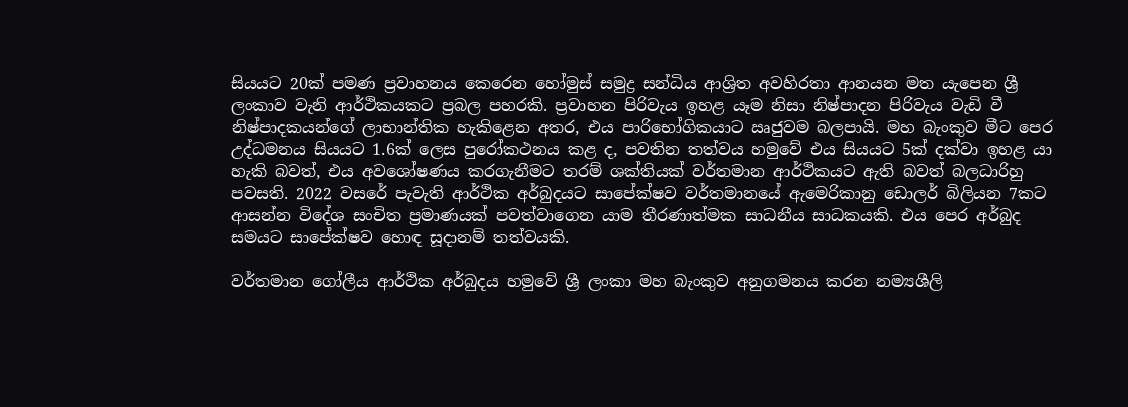සියයට 20ක් පමණ ප්‍රවාහනය කෙරෙන හෝමුස් සමුද්‍ර සන්ධිය ආශ්‍රිත අවහිරතා ආනයන මත යැපෙන ශ්‍රී ලංකාව වැනි ආර්ථිකයකට ප්‍රබල පහරකි. ප්‍රවාහන පිරිවැය ඉහළ යෑම නිසා නිෂ්පාදන පිරිවැය වැඩි වී නිෂ්පාදකයන්ගේ ලාභාන්තික හැකිළෙන අතර, එය පාරිභෝගිකයාට ඍජුවම බලපායි. මහ බැංකුව මීට පෙර උද්ධමනය සියයට 1.6ක් ලෙස පුරෝකථනය කළ ද, පවතින තත්වය හමුවේ එය සියයට 5ක් දක්වා ඉහළ යා හැකි බවත්, එය අවශෝෂණය කරගැනීමට තරම් ශක්තියක් වර්තමාන ආර්ථිකයට ඇති බවත් බලධාරිහු පවසති. 2022 වසරේ පැවැති ආර්ථික අර්බුදයට සාපේක්ෂව වර්තමානයේ ඇමෙරිකානු ඩොලර් බිලියන 7කට ආසන්න විදේශ සංචිත ප්‍රමාණයක් පවත්වාගෙන යාම තීරණාත්මක සාධනීය සාධකයකි. එය පෙර අර්බුද සමයට සාපේක්ෂව හොඳ සූදානම් තත්වයකි.

වර්තමාන ගෝලීය ආර්ථික අර්බුදය හමුවේ ශ්‍රී ලංකා මහ බැංකුව අනුගමනය කරන නම්‍යශීලි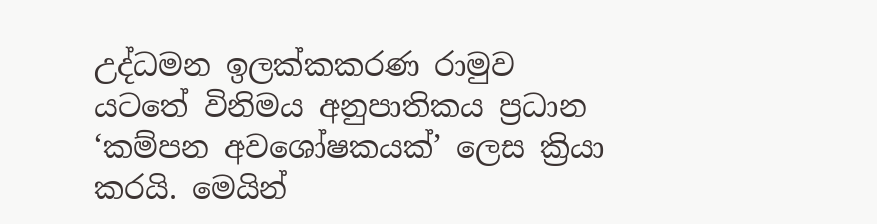උද්ධමන ඉලක්කකරණ රාමුව යටතේ විනිමය අනුපාතිකය ප්‍රධාන ‘කම්පන අවශෝෂකයක්’ ලෙස ක්‍රියා කරයි. මෙයින්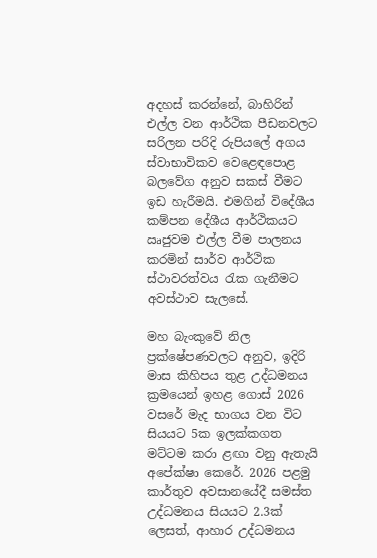අදහස් කරන්නේ, බාහිරින් එල්ල වන ආර්ථික පීඩනවලට සරිලන පරිදි රුපියලේ අගය ස්වාභාවිකව වෙළෙඳපොළ බලවේග අනුව සකස් වීමට ඉඩ හැරීමයි. එමගින් විදේශීය කම්පන දේශීය ආර්ථිකයට ඍජුවම එල්ල වීම පාලනය කරමින් සාර්ව ආර්ථික ස්ථාවරත්වය රැක ගැනීමට අවස්ථාව සැලසේ.

මහ බැංකුවේ නිල ප්‍රක්ෂේපණවලට අනුව, ඉදිරි මාස කිහිපය තුළ උද්ධමනය ක්‍රමයෙන් ඉහළ ගොස් 2026 වසරේ මැද භාගය වන විට සියයට 5ක ඉලක්කගත මට්ටම කරා ළඟා වනු ඇතැයි අපේක්ෂා කෙරේ. 2026 පළමු කාර්තුව අවසානයේදී සමස්ත උද්ධමනය සියයට 2.3ක් ලෙසත්, ආහාර උද්ධමනය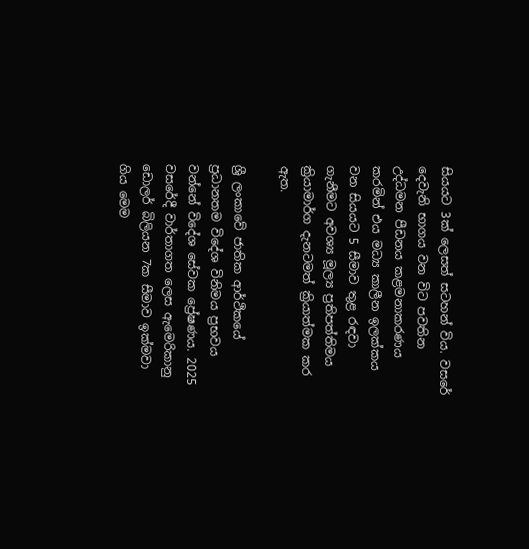සියයට 3ක් ලෙසත් සටහන් විය. වසරේ දෙවැනි භාගය වන විට පවතින උද්ධමන පීඩනය කළමනාකරණය කරමින් එය මධ්‍ය කාලීන ඉලක්කය වන සියයට 5 සීමාව තුළ රඳවා ගැනීමට අවශ්‍ය මූල්‍ය ප්‍රතිපත්තිමය ක්‍රියාමාර්ග දැනටමත් ක්‍රියාත්මක කර ඇත.

ශ්‍රී ලංකාවේ ජාතික ආර්ථිකයේ ප්‍රධානතම විදේශ විනිමය ප්‍රභවය වන්නේ විදේශ සේවක ප්‍රේෂණය. 2025 වසරේදී වාර්තාගත ලෙස ඇමෙරිකානු ඩොලර් බිලියන 7ක සීමාව ඉක්මවා ගිය මෙම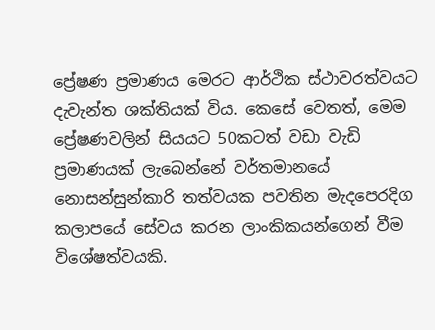ප්‍රේෂණ ප්‍රමාණය මෙරට ආර්ථික ස්ථාවරත්වයට දැවැන්ත ශක්තියක් විය. කෙසේ වෙතත්, මෙම ප්‍රේෂණවලින් සියයට 50කටත් වඩා වැඩි ප්‍රමාණයක් ලැබෙන්නේ වර්තමානයේ නොසන්සුන්කාරි තත්වයක පවතින මැදපෙරදිග කලාපයේ සේවය කරන ලාංකිකයන්ගෙන් වීම විශේෂත්වයකි.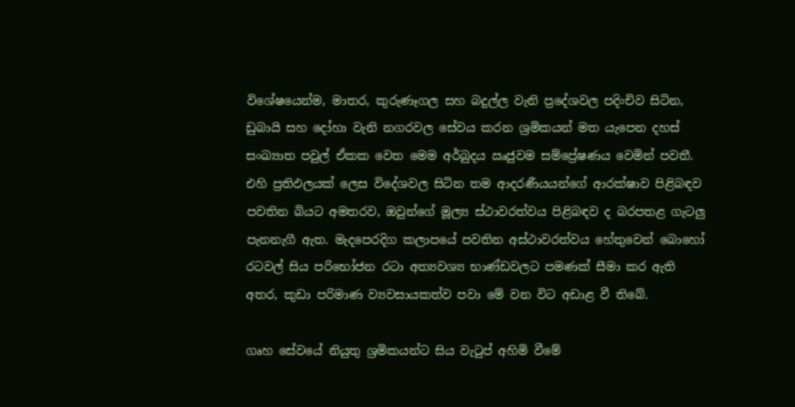විශේෂයෙන්ම, මාතර, කුරුණෑගල සහ බදුල්ල වැනි ප්‍රදේශවල පදිංචිව සිටින, ඩුබායි සහ දෝහා වැනි නගරවල සේවය කරන ශ්‍රමිකයන් මත යැපෙන දහස් සංඛ්‍යාත පවුල් ඒකක වෙත මෙම අර්බුදය ඍජුවම සම්ප්‍රේෂණය වෙමින් පවතී. එහි ප්‍රතිඵලයක් ලෙස විදේශවල සිටින තම ආදරණීයයන්ගේ ආරක්ෂාව පිළිබඳව පවතින බියට අමතරව, ඔවුන්ගේ මූල්‍ය ස්ථාවරත්වය පිළිබඳව ද බරපතළ ගැටලු‍ පැනනැගී ඇත. මැදපෙරදිග කලාපයේ පවතින අස්ථාවරත්වය හේතුවෙන් බොහෝ රටවල් සිය පරිභෝජන රටා අත්‍යවශ්‍ය භාණ්ඩවලට පමණක් සීමා කර ඇති අතර, කුඩා පරිමාණ ව්‍යවසායකත්ව පවා මේ වන විට අඩාළ වී තිබේ.

ගෘහ සේවයේ නියුතු ශ්‍රමිකයන්ට සිය වැටුප් අහිමි වීමේ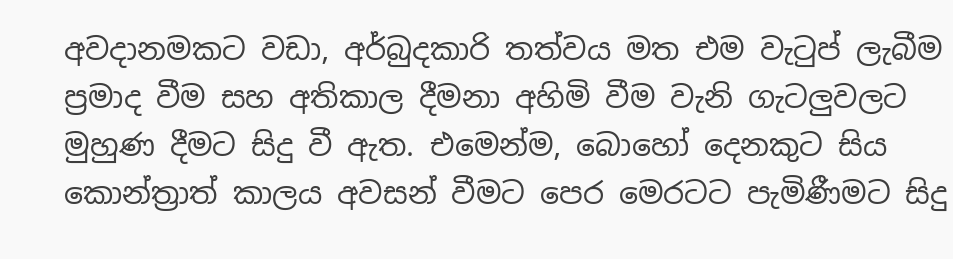අවදානමකට වඩා, අර්බුදකාරි තත්වය මත එම වැටුප් ලැබීම ප්‍රමාද වීම සහ අතිකාල දීමනා අහිමි වීම වැනි ගැටලු‍වලට මුහුණ දීමට සිදු වී ඇත. එමෙන්ම, බොහෝ දෙනකුට සිය කොන්ත්‍රාත් කාලය අවසන් වීමට පෙර මෙරටට පැමිණීමට සිදු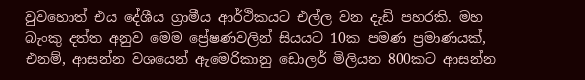වුවහොත් එය දේශීය ග්‍රාමීය ආර්ථිකයට එල්ල වන දැඩි පහරකි. මහ බැංකු දත්ත අනුව මෙම ප්‍රේෂණවලින් සියයට 10ක පමණ ප්‍රමාණයක්, එනම්, ආසන්න වශයෙන් ඇමෙරිකානු ඩොලර් මිලියන 800කට ආසන්න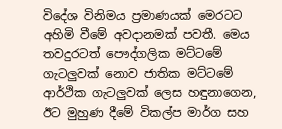විදේශ විනිමය ප්‍රමාණයක් මෙරටට අහිමි වීමේ අවදානමක් පවතී. මෙය තවදුරටත් පෞද්ගලික මට්ටමේ ගැටලු‍වක් නොව ජාතික මට්ටමේ ආර්ථික ගැටලු‍වක් ලෙස හඳුනාගෙන, ඊට මුහුණ දීමේ විකල්ප මාර්ග සහ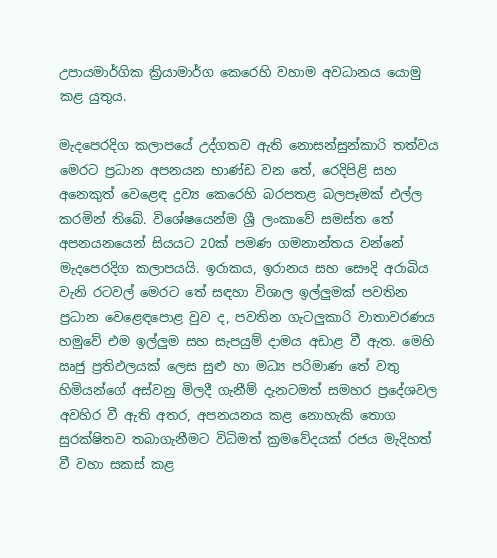උපායමාර්ගික ක්‍රියාමාර්ග කෙරෙහි වහාම අවධානය යොමු කළ යුතුය.

මැදපෙරදිග කලාපයේ උද්ගතව ඇති නොසන්සුන්කාරි තත්වය මෙරට ප්‍රධාන අපනයන භාණ්ඩ වන තේ, රෙදිපිළි සහ අනෙකුත් වෙළෙඳ ද්‍රව්‍ය කෙරෙහි බරපතළ බලපෑමක් එල්ල කරමින් තිබේ. විශේෂයෙන්ම ශ්‍රී ලංකාවේ සමස්ත තේ අපනයනයෙන් සියයට 20ක් පමණ ගමනාන්තය වන්නේ මැදපෙරදිග කලාපයයි. ඉරාකය, ඉරානය සහ සෞදි අරාබිය වැනි රටවල් මෙරට තේ සඳහා විශාල ඉල්ලු‍මක් පවතින ප්‍රධාන වෙළෙඳපොළ වුව ද, පවතින ගැටලු‍කාරි වාතාවරණය හමුවේ එම ඉල්ලු‍ම සහ සැපයුම් දාමය අඩාළ වී ඇත. මෙහි ඍජු ප්‍රතිඵලයක් ලෙස සුළු හා මධ්‍ය පරිමාණ තේ වතු හිමියන්ගේ අස්වනු මිලදී ගැනීම් දැනටමත් සමහර ප්‍රදේශවල අවහිර වී ඇති අතර, අපනයනය කළ නොහැකි තොග සුරක්ෂිතව තබාගැනීමට විධිමත් ක්‍රමවේදයක් රජය මැදිහත් වී වහා සකස් කළ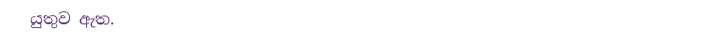යුතුව ඇත.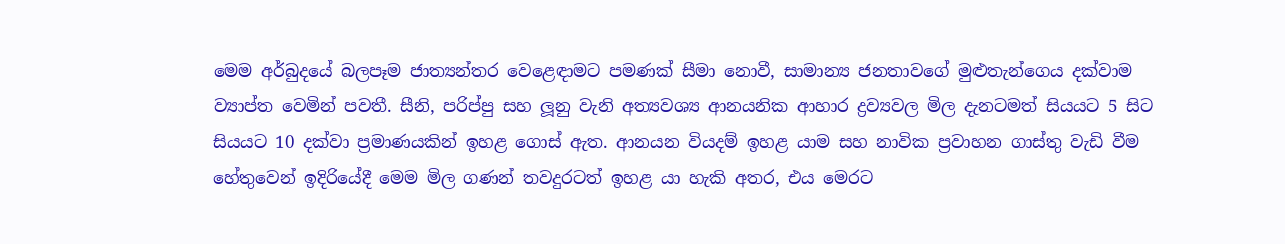මෙම අර්බුදයේ බලපෑම ජාත්‍යන්තර වෙළෙඳාමට පමණක් සීමා නොවී, සාමාන්‍ය ජනතාවගේ මුළුතැන්ගෙය දක්වාම ව්‍යාප්ත වෙමින් පවතී. සීනි, පරිප්පු සහ ලූනු වැනි අත්‍යවශ්‍ය ආනයනික ආහාර ද්‍රව්‍යවල මිල දැනටමත් සියයට 5 සිට සියයට 10 දක්වා ප්‍රමාණයකින් ඉහළ ගොස් ඇත. ආනයන වියදම් ඉහළ යාම සහ නාවික ප්‍රවාහන ගාස්තු වැඩි වීම හේතුවෙන් ඉදිරියේදී මෙම මිල ගණන් තවදුරටත් ඉහළ යා හැකි අතර, එය මෙරට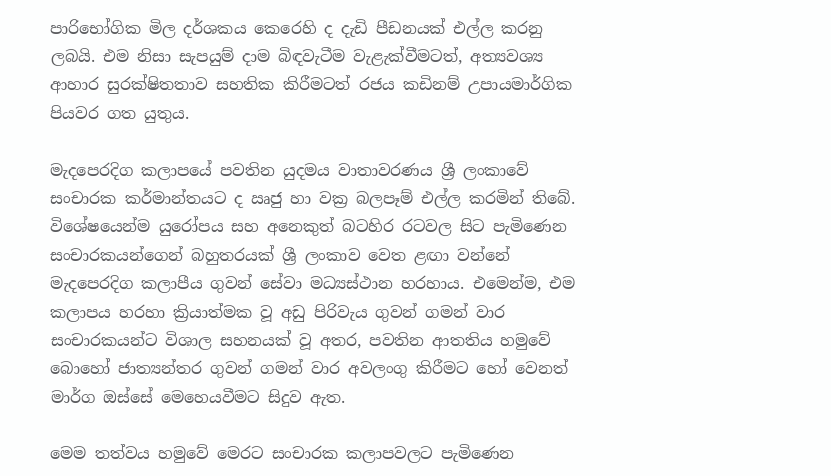පාරිභෝගික මිල දර්ශකය කෙරෙහි ද දැඩි පීඩනයක් එල්ල කරනු ලබයි. එම නිසා සැපයුම් දාම බිඳවැටීම වැළැක්වීමටත්, අත්‍යවශ්‍ය ආහාර සුරක්ෂිතතාව සහතික කිරීමටත් රජය කඩිනම් උපායමාර්ගික පියවර ගත යුතුය.

මැදපෙරදිග කලාපයේ පවතින යුදමය වාතාවරණය ශ්‍රී ලංකාවේ සංචාරක කර්මාන්තයට ද ඍජු හා වක්‍ර බලපෑම් එල්ල කරමින් තිබේ. විශේෂයෙන්ම යුරෝපය සහ අනෙකුත් බටහිර රටවල සිට පැමිණෙන සංචාරකයන්ගෙන් බහුතරයක් ශ්‍රී ලංකාව වෙත ළඟා වන්නේ මැදපෙරදිග කලාපීය ගුවන් සේවා මධ්‍යස්ථාන හරහාය. එමෙන්ම, එම කලාපය හරහා ක්‍රියාත්මක වූ අඩු පිරිවැය ගුවන් ගමන් වාර සංචාරකයන්ට විශාල සහනයක් වූ අතර, පවතින ආතතිය හමුවේ බොහෝ ජාත්‍යන්තර ගුවන් ගමන් වාර අවලංගු කිරීමට හෝ වෙනත් මාර්ග ඔස්සේ මෙහෙයවීමට සිදුව ඇත.

මෙම තත්වය හමුවේ මෙරට සංචාරක කලාපවලට පැමිණෙන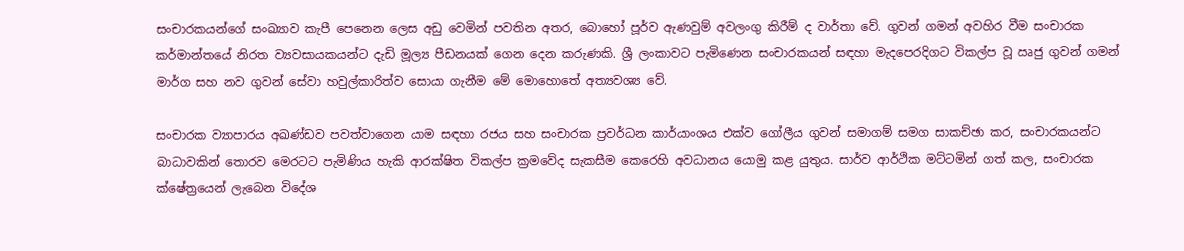සංචාරකයන්ගේ සංඛ්‍යාව කැපී පෙනෙන ලෙස අඩු වෙමින් පවතින අතර, බොහෝ පූර්ව ඇණවුම් අවලංගු කිරීම් ද වාර්තා වේ. ගුවන් ගමන් අවහිර වීම සංචාරක කර්මාන්තයේ නිරත ව්‍යවසායකයන්ට දැඩි මූල්‍ය පීඩනයක් ගෙන දෙන කරුණකි. ශ්‍රී ලංකාවට පැමිණෙන සංචාරකයන් සඳහා මැදපෙරදිගට විකල්ප වූ ඍජු ගුවන් ගමන් මාර්ග සහ නව ගුවන් සේවා හවුල්කාරිත්ව සොයා ගැනීම මේ මොහොතේ අත්‍යවශ්‍ය වේ.

සංචාරක ව්‍යාපාරය අඛණ්ඩව පවත්වාගෙන යාම සඳහා රජය සහ සංචාරක ප්‍රවර්ධන කාර්යාංශය එක්ව ගෝලීය ගුවන් සමාගම් සමග සාකච්ඡා කර, සංචාරකයන්ට බාධාවකින් තොරව මෙරටට පැමිණිය හැකි ආරක්ෂිත විකල්ප ක්‍රමවේද සැකසීම කෙරෙහි අවධානය යොමු කළ යුතුය. සාර්ව ආර්ථික මට්ටමින් ගත් කල, සංචාරක ක්ෂේත්‍රයෙන් ලැබෙන විදේශ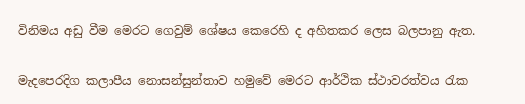විනිමය අඩු වීම මෙරට ගෙවුම් ශේෂය කෙරෙහි ද අහිතකර ලෙස බලපානු ඇත.

මැදපෙරදිග කලාපීය නොසන්සුන්තාව හමුවේ මෙරට ආර්ථික ස්ථාවරත්වය රැක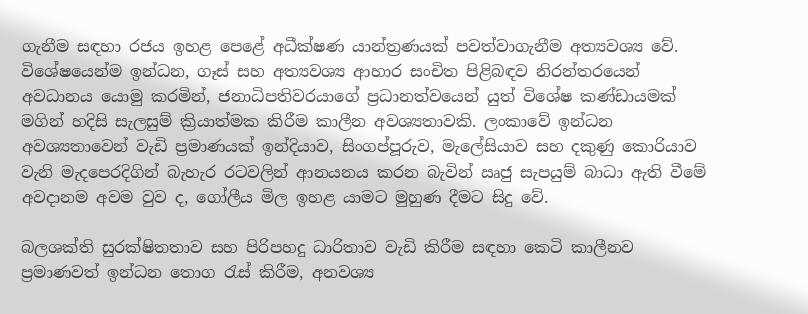ගැනීම සඳහා රජය ඉහළ පෙළේ අධීක්ෂණ යාන්ත්‍රණයක් පවත්වාගැනීම අත්‍යවශ්‍ය වේ. විශේෂයෙන්ම ඉන්ධන, ගෑස් සහ අත්‍යවශ්‍ය ආහාර සංචිත පිළිබඳව නිරන්තරයෙන් අවධානය යොමු කරමින්, ජනාධිපතිවරයාගේ ප්‍රධානත්වයෙන් යුත් විශේෂ කණ්ඩායමක් මගින් හදිසි සැලසුම් ක්‍රියාත්මක කිරීම කාලීන අවශ්‍යතාවකි. ලංකාවේ ඉන්ධන අවශ්‍යතාවෙන් වැඩි ප්‍රමාණයක් ඉන්දියාව, සිංගප්පූරුව, මැලේසියාව සහ දකුණු කොරියාව වැනි මැදපෙරදිගින් බැහැර රටවලින් ආනයනය කරන බැවින් ඍජු සැපයුම් බාධා ඇති වීමේ අවදානම අවම වුව ද, ගෝලීය මිල ඉහළ යාමට මුහුණ දීමට සිදු වේ.

බලශක්ති සුරක්ෂිතතාව සහ පිරිපහදු ධාරිතාව වැඩි කිරීම සඳහා කෙටි කාලීනව ප්‍රමාණවත් ඉන්ධන තොග රැස් කිරීම, අනවශ්‍ය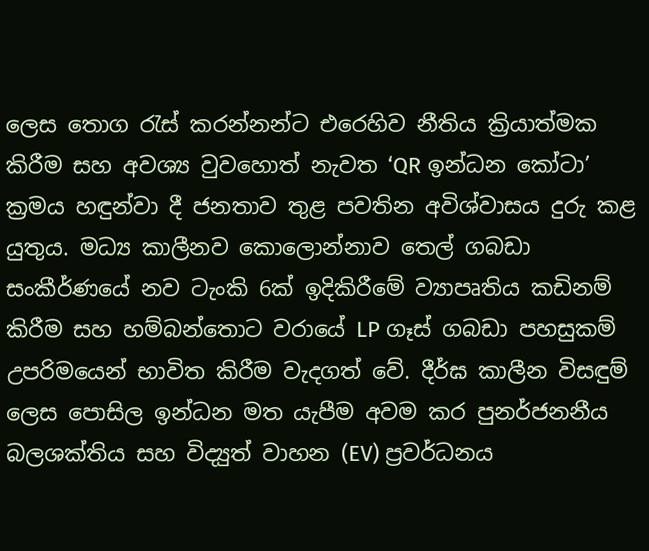ලෙස තොග රැස් කරන්නන්ට එරෙහිව නීතිය ක්‍රියාත්මක කිරීම සහ අවශ්‍ය වුවහොත් නැවත ‘QR ඉන්ධන කෝටා’ ක්‍රමය හඳුන්වා දී ජනතාව තුළ පවතින අවිශ්වාසය දුරු කළ යුතුය. මධ්‍ය කාලීනව කොලොන්නාව තෙල් ගබඩා සංකීර්ණයේ නව ටැංකි 6ක් ඉදිකිරීමේ ව්‍යාපෘතිය කඩිනම් කිරීම සහ හම්බන්තොට වරායේ LP ගෑස් ගබඩා පහසුකම් උපරිමයෙන් භාවිත කිරීම වැදගත් වේ. දීර්ඝ කාලීන විසඳුම් ලෙස පොසිල ඉන්ධන මත යැපීම අවම කර පුනර්ජනනීය බලශක්තිය සහ විද්‍යුත් වාහන (EV) ප්‍රවර්ධනය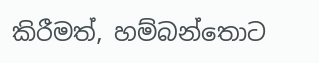කිරීමත්, හම්බන්තොට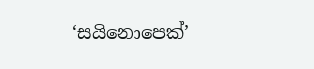‘සයිනොපෙක්’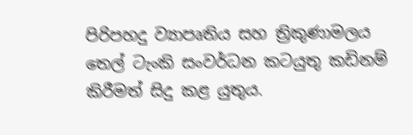පිරිපහදු ව්‍යාපෘතිය සහ ත්‍රිකුණාමලය තෙල් ටැංකි සංවර්ධන කටයුතු කඩිනම් කිරීමත් සිදු කළ යුතුය.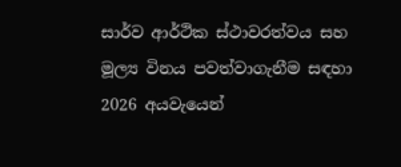සාර්ව ආර්ථික ස්ථාවරත්වය සහ මූල්‍ය විනය පවත්වාගැනීම සඳහා 2026 අයවැයෙන්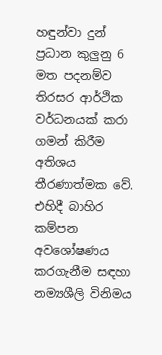හඳුන්වා දුන් ප්‍රධාන කුලු‍නු 6 මත පදනම්ව තිරසර ආර්ථික වර්ධනයක් කරා ගමන් කිරීම අතිශය තීරණාත්මක වේ. එහිදී බාහිර කම්පන අවශෝෂණය කරගැනීම සඳහා නම්‍යශීලි විනිමය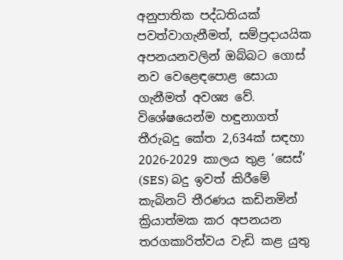අනුපාතික පද්ධතියක් පවත්වාගැනීමත්, සම්ප්‍රදායයික අපනයනවලින් ඔබ්බට ගොස් නව වෙළෙඳපොළ සොයා ගැනීමත් අවශ්‍ය වේ. විශේෂයෙන්ම හඳුනාගත් තීරුබදු කේත 2,634ක් සඳහා 2026-2029 කාලය තුළ ‘සෙස්’ (SES) බදු ඉවත් කිරීමේ කැබිනට් තීරණය කඩිනමින් ක්‍රියාත්මක කර අපනයන තරගකාරිත්වය වැඩි කළ යුතු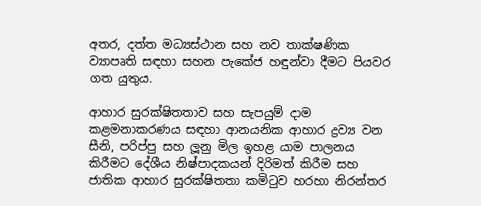අතර, දත්ත මධ්‍යස්ථාන සහ නව තාක්ෂණික ව්‍යාපෘති සඳහා සහන පැකේජ හඳුන්වා දීමට පියවර ගත යුතුය.

ආහාර සුරක්ෂිතතාව සහ සැපයුම් දාම කළමනාකරණය සඳහා ආනයනික ආහාර ද්‍රව්‍ය වන සීනි, පරිප්පු සහ ලූනු මිල ඉහළ යාම පාලනය කිරීමට දේශීය නිෂ්පාදකයන් දිරිමත් කිරීම සහ ජාතික ආහාර සුරක්ෂිතතා කමිටුව හරහා නිරන්තර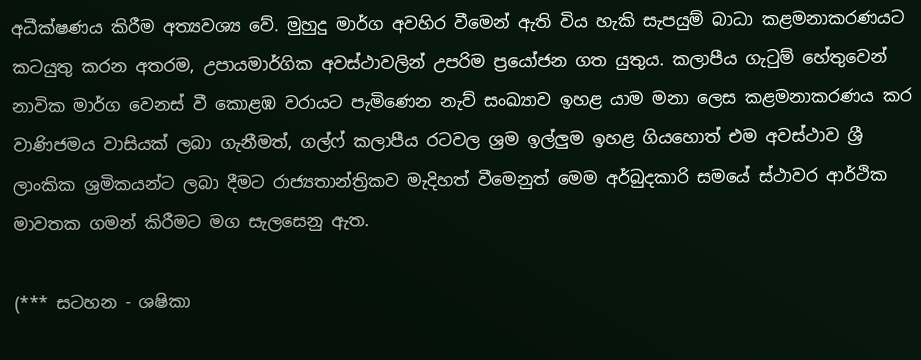අධීක්ෂණය කිරීම අත්‍යවශ්‍ය වේ. මුහුදු මාර්ග අවහිර වීමෙන් ඇති විය හැකි සැපයුම් බාධා කළමනාකරණයට කටයුතු කරන අතරම, උපායමාර්ගික අවස්ථාවලින් උපරිම ප්‍රයෝජන ගත යුතුය. කලාපීය ගැටුම් හේතුවෙන් නාවික මාර්ග වෙනස් වී කොළඹ වරායට පැමිණෙන නැව් සංඛ්‍යාව ඉහළ යාම මනා ලෙස කළමනාකරණය කර වාණිජමය වාසියක් ලබා ගැනීමත්, ගල්ෆ් කලාපීය රටවල ශ්‍රම ඉල්ලු‍ම ඉහළ ගියහොත් එම අවස්ථාව ශ්‍රී ලාංකික ශ්‍රමිකයන්ට ලබා දීමට රාජ්‍යතාන්ත්‍රිකව මැදිහත් වීමෙනුත් මෙම අර්බුදකාරි සමයේ ස්ථාවර ආර්ථික මාවතක ගමන් කිරීමට මග සැලසෙනු ඇත.

(*** සටහන - ශෂිකා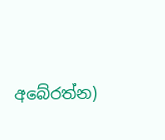අබේරත්න)